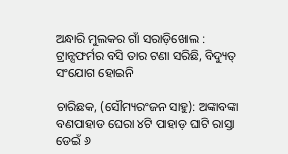ଅନ୍ଧାରି ମୁଲକର ଗାଁ ସରାଡ଼ିଖୋଲ : ଟ୍ରାନ୍ସଫର୍ମର ବସି ତାର ଟଣା ସରିଛି, ବିଦ୍ୟୁତ୍‌ ସଂଯୋଗ ହୋଇନି

ଚାରିଛକ, (ସୌମ୍ୟରଂଜନ ସାହୁ): ଅଙ୍କାବଙ୍କା ବଣପାହାଡ ଘେରା ୪ଟି ପାହାଡ଼ ଘାଟି ରାସ୍ତା ଡେଇଁ ୬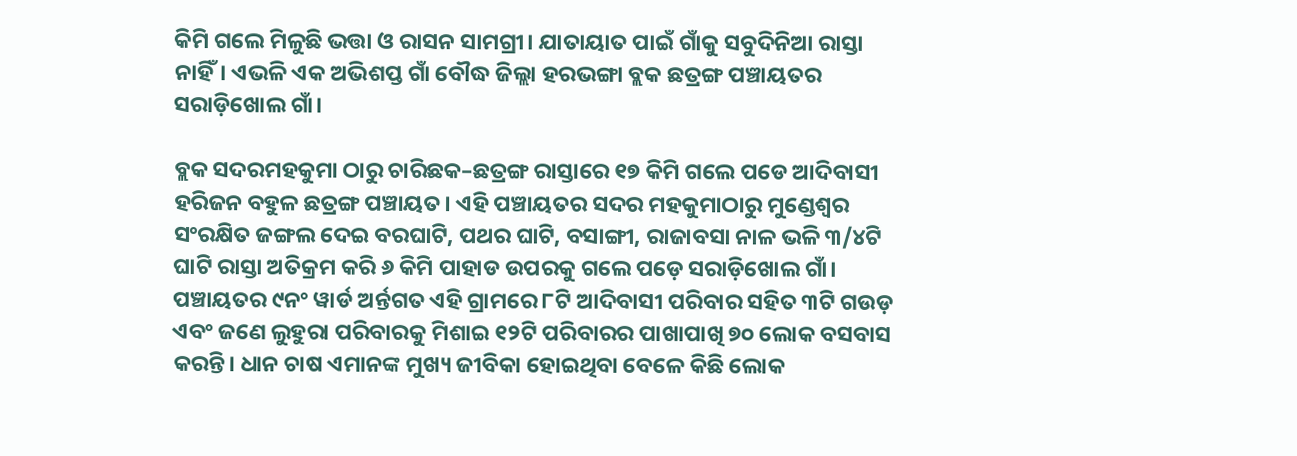କିମି ଗଲେ ମିଳୁଛି ଭତ୍ତା ଓ ରାସନ ସାମଗ୍ରୀ। ଯାତାୟାତ ପାଇଁ ଗାଁକୁ ସବୁଦିନିଆ ରାସ୍ତା ନାହିଁ। ଏଭଳି ଏକ ଅଭିଶପ୍ତ ଗାଁ ବୌଦ୍ଧ ଜିଲ୍ଲା ହରଭଙ୍ଗା ବ୍ଲକ ଛତ୍ରଙ୍ଗ ପଞ୍ଚାୟତର ସରାଡ଼ିଖୋଲ ଗାଁ।

ବ୍ଲକ ସଦରମହକୁମା ଠାରୁ ଚାରିଛକ–ଛତ୍ରଙ୍ଗ ରାସ୍ତାରେ ୧୭ କିମି ଗଲେ ପଡେ ଆଦିବାସୀ ହରିଜନ ବହୁଳ ଛତ୍ରଙ୍ଗ ପଞ୍ଚାୟତ। ଏହି ପଞ୍ଚା‌ୟତର ସଦର ମହକୁମାଠାରୁ ମୁଣ୍ଡେଶ୍ବର ସଂରକ୍ଷିତ ଜଙ୍ଗଲ ଦେଇ ବରଘାଟି, ପଥର ଘାଟି, ବସାଙ୍ଗୀ, ରାଜାବସା ନାଳ ଭଳି ୩/୪ଟି ଘାଟି ରାସ୍ତା ଅତିକ୍ରମ କରି ୬ କିମି ପାହାଡ ଉପରକୁ ଗଲେ ପଡ଼େ ସରାଡ଼ିଖୋଲ ଗାଁ। ପଞ୍ଚାୟତର ୯ନଂ ୱାର୍ଡ ଅର୍ନ୍ତଗତ ଏହି ଗ୍ରାମରେ ୮ଟି ଆଦିବାସୀ ପରିବାର ସହିତ ୩ଟି ଗଉଡ଼ ଏବଂ ଜଣେ ଲୁହୁରା ପରିବାରକୁ ମିଶାଇ ୧୨ଟି ପରିବାରର ପାଖାପାଖି ୭୦ ଲୋକ ବସବାସ କରନ୍ତି। ଧାନ ଚାଷ ଏମାନଙ୍କ ମୁଖ୍ୟ ଜୀବିକା ହୋଇଥିବା ବେଳେ କିଛି ଲୋକ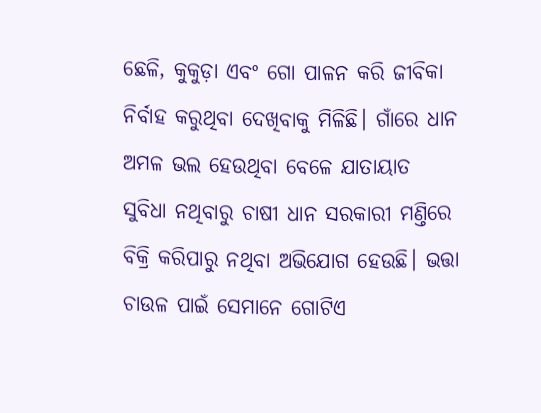ଛେଳି, କୁକୁଡ଼ା ଏବଂ ଗୋ ପାଳନ କରି ଜୀବିକା ନିର୍ବାହ କରୁଥିବା ଦେଖିବାକୁ ମିଳିଛି। ଗାଁରେ ଧାନ ଅମଳ ଭଲ ହେଉଥିବା ବେଳେ ଯାତାୟାତ ସୁବିଧା ନଥିବାରୁ ଚାଷୀ ଧାନ ସରକାରୀ ମଣ୍ତିରେ ବିକ୍ରି କରିପାରୁ ନଥିବା ଅଭିଯୋଗ ହେଉଛି। ଭତ୍ତା ଚାଉଳ ପାଇଁ ସେମାନେ ଗୋଟିଏ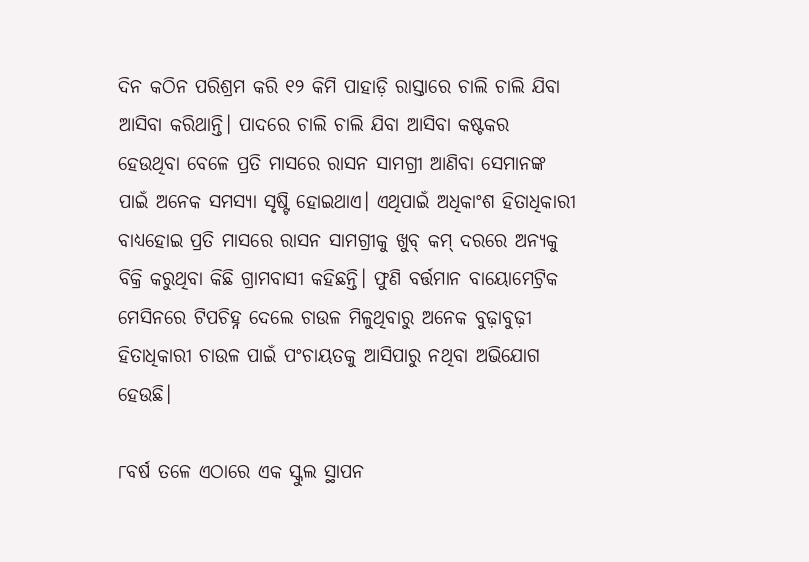ଦିନ କଠିନ ପରିଶ୍ରମ କରି ୧୨ କିମି ପାହାଡ଼ି ରାସ୍ତାରେ ଚାଲି ଚାଲି ଯିବା ଆସିବା କରିଥାନ୍ତି। ପାଦରେ ଚାଲି ଚାଲି ଯିବା ଆସିବା କଷ୍ଟକର ହେଉଥିବା ବେଳେ ପ୍ରତି ମାସରେ ରାସନ ସାମଗ୍ରୀ ଆଣିବା ସେମାନଙ୍କ ପାଇଁ ଅନେକ ସମସ୍ୟା ସୃଷ୍ଟି ହୋଇଥାଏ। ଏଥିପାଇଁ ଅଧିକାଂଶ ହିତାଧିକାରୀ ବାଧ୍ୟହୋଇ ପ୍ରତି ମାସରେ ରାସନ ସାମଗ୍ରୀକୁ ଖୁବ୍‌ କମ୍‌ ଦରରେ ଅନ୍ୟକୁ ବିକ୍ରି କରୁଥିବା କିଛି ଗ୍ରାମବାସୀ କହିଛନ୍ତି। ଫୁଣି ବର୍ତ୍ତମାନ ବାୟୋମେଟ୍ରିକ ମେସିନରେ ଟିପଚିହ୍ନ ଦେଲେ ଚାଉଳ ମିଳୁଥିବାରୁ ଅନେକ ବୁଢ଼ାବୁଢ଼ୀ ହିତାଧିକାରୀ ଚାଉଳ ପାଇଁ ପଂଚାୟତକୁ ଆସିପାରୁ ନଥିବା ଅଭିଯୋଗ ହେଉଛି।

୮ବର୍ଷ ତଳେ ଏଠାରେ ଏକ ସ୍କୁଲ ସ୍ଥାପନ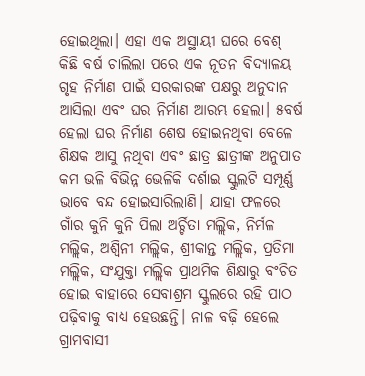ହୋଇଥିଲା। ଏହା ଏକ ଅସ୍ଥାୟୀ ଘରେ ବେଶ୍‌ କିଛି ବର୍ଷ ଚାଲିଲା ପରେ ଏକ ନୂତନ ବିଦ୍ୟାଳୟ ଗୃହ ନିର୍ମାଣ ପାଇଁ ସରକାରଙ୍କ ପକ୍ଷରୁ ଅନୁଦାନ ଆସିଲା ଏବଂ ଘର ନିର୍ମାଣ ଆରମ୍ଭ ହେଲା। ୫ବର୍ଷ ହେଲା ଘର ନିର୍ମାଣ ଶେଷ ହୋଇନଥିବା ବେଳେ ଶିକ୍ଷକ ଆସୁ ନଥିବା ଏବଂ ଛାତ୍ର ଛାତ୍ରୀଙ୍କ ଅନୁପାତ କମ ଭଳି ବିଭିନ୍ନ ଭେଳିକି ଦର୍ଶାଇ ସ୍କୁଲଟି ସମ୍ପୂର୍ଣ୍ଣ ଭାବେ ବନ୍ଦ ହୋଇସାରିଲାଣି। ଯାହା ଫଳରେ ଗାଁର କୁନି କୁନି ପିଲା ଅର୍ଚ୍ଚିତା ମଲ୍ଲିକ, ନିର୍ମଳ ମଲ୍ଲିକ, ଅଶ୍ବିନୀ ମଲ୍ଲିକ, ଶ୍ରୀକାନ୍ତ ମଲ୍ଲିକ, ପ୍ରତିମା ମଲ୍ଲିକ, ସଂଯୁକ୍ତା ମଲ୍ଲିକ ପ୍ରାଥମିକ ଶିକ୍ଷାରୁ ବଂଚିତ ହୋଇ ବାହାରେ ସେବାଶ୍ରମ ସ୍କୁଲରେ ରହି ପାଠ ପଢ଼ିବାକୁ ବାଧ୍ୟ ହେଉଛନ୍ତି। ନାଳ ବଢ଼ି ହେଲେ ଗ୍ରାମବାସୀ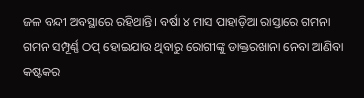ଜଳ ବନ୍ଦୀ ଅବସ୍ଥାରେ ରହିଥାନ୍ତି। ବର୍ଷା ୪ ମାସ ପାହାଡ଼ିଆ ରାସ୍ତାରେ ଗମନା ଗମନ ସମ୍ପୂର୍ଣ୍ଣ ଠପ୍‌ ହୋଇଯାଉ ଥିବାରୁ ରୋଗୀଙ୍କୁ ଡାକ୍ତରଖାନା ନେବା ଆଣିବା କଷ୍ଟକର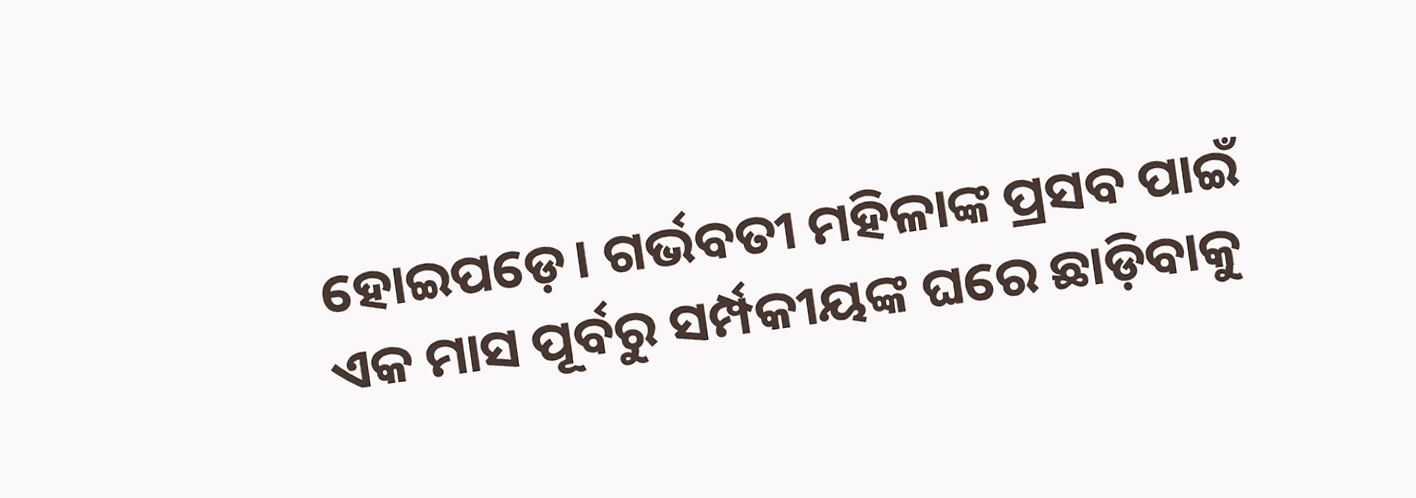ହୋଇପଡ଼େ। ଗର୍ଭବତୀ ମହିଳାଙ୍କ ପ୍ରସବ ପାଇଁ ଏକ ମାସ ପୂର୍ବରୁ ସର୍ମ୍ପକୀୟଙ୍କ ଘରେ ଛାଡ଼ିବାକୁ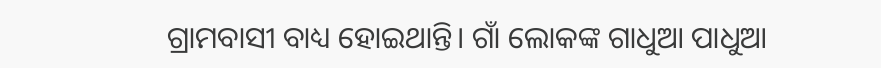ଗ୍ରାମବାସୀ ବାଧ୍ୟ ହୋଇଥାନ୍ତି। ଗାଁ ଲୋକଙ୍କ ଗାଧୁଆ ପାଧୁଆ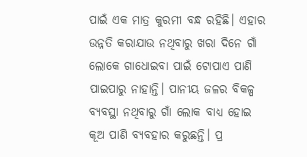ପାଇଁ ଏକ ମାତ୍ର କୁରମୀ ବନ୍ଧ ରହିଛି। ଏହାର ଉନ୍ନତି କରାଯାଉ ନଥିବାରୁ ଖରା ଦିନେ ଗାଁ ଲୋକେ ଗାଧୋଇବା ପାଇଁ ଟୋପାଏ ପାଣି ପାଇପାରୁ ନାହାନ୍ତି। ପାନୀୟ ଜଳର ବିକଳ୍ପ ବ୍ୟବସ୍ଥା ନଥିବାରୁ ଗାଁ ଲୋକ ବାଧ୍ୟ ହୋଇ କୂଅ ପାଣି ବ୍ୟବହାର କରୁଛନ୍ତି। ପ୍ର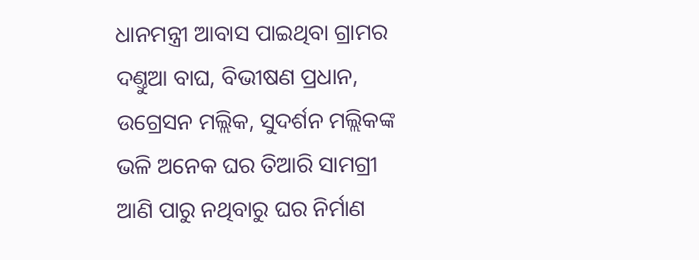ଧାନମନ୍ତ୍ରୀ ଆବାସ ପାଇଥିବା ଗ୍ରାମର ଦଣ୍ତୁଆ ବାଘ, ବିଭୀଷଣ ପ୍ରଧାନ, ଉଗ୍ରେସନ ମଲ୍ଲିକ, ସୁଦର୍ଶନ ମଲ୍ଲିକଙ୍କ ଭଳି ଅନେକ ଘର ତିଆରି ସାମଗ୍ରୀ ଆଣି ପାରୁ ନଥିବାରୁ ଘର ନିର୍ମାଣ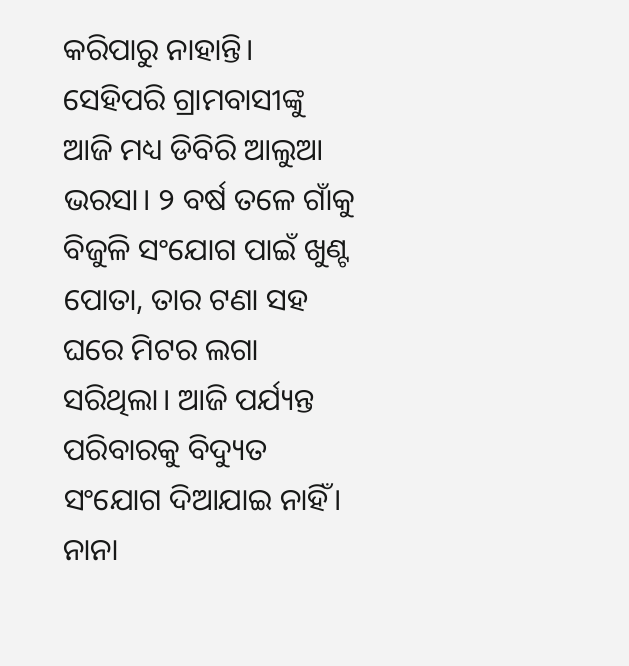କରିପାରୁ ନାହାନ୍ତି। ସେହିପରି ଗ୍ରାମବାସୀଙ୍କୁ ଆଜି ମଧ୍ୟ ଡିବିରି ଆଲୁଆ ଭରସା। ୨ ବର୍ଷ ତଳେ ଗାଁକୁ ବିଜୁଳି ସଂଯୋଗ ପାଇଁ ଖୁଣ୍ଟ ପୋତା, ତାର ଟଣା ସହ ଘରେ ମିଟର ଲଗା ସରିଥିଲା। ଆଜି ପର୍ଯ୍ୟନ୍ତ ପରିବାରକୁ ବିଦ୍ୟୁତ ସଂଯୋଗ ଦିଆଯାଇ ନାହିଁ। ନାନା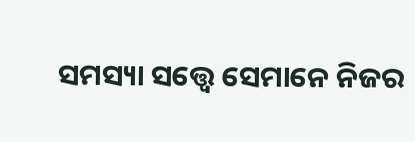ସମସ୍ୟା ସତ୍ତ୍ବେ ସେମାନେ ନିଜର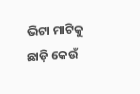ଭିଟା ମାଟିକୁ ଛାଡ଼ି କେଉଁ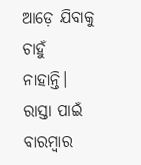ଆଡ଼େ ଯିବାକୁ ଚାହୁଁ ନାହାନ୍ତି। ରାସ୍ତା ପାଇଁ ବାରମ୍ବାର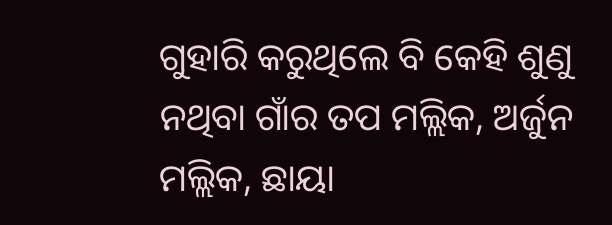ଗୁହାରି କରୁଥିଲେ ବି କେହି ଶୁଣୁ ନଥିବା ଗାଁର ତପ ମଲ୍ଲିକ, ଅର୍ଜୁନ ମଲ୍ଲିକ, ଛାୟା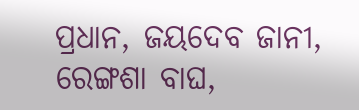ପ୍ରଧାନ, ଜୟଦେବ ଜାନୀ, ରେଙ୍ଗଶା ବାଘ,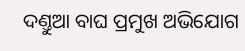ଦଣ୍ତୁଆ ବାଘ ପ୍ରମୁଖ ଅଭିଯୋଗ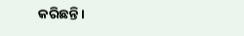କରିଛନ୍ତି।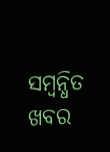ସମ୍ବନ୍ଧିତ ଖବର